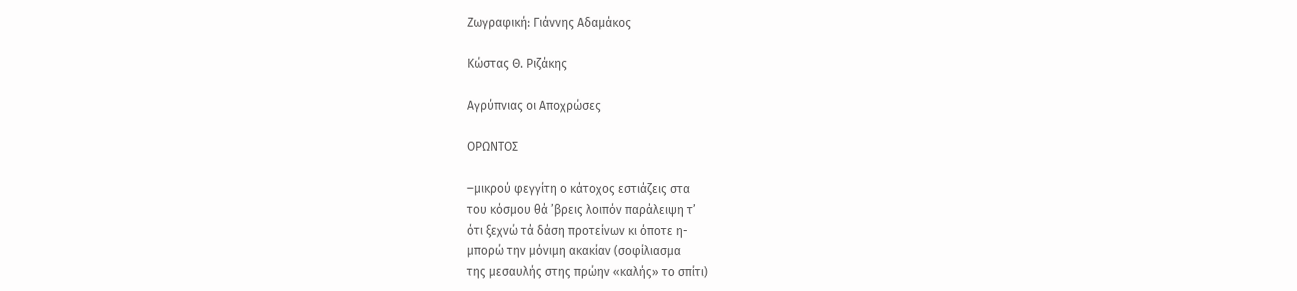Ζωγραφική: Γιάννης Αδαμάκος

Κώστας Θ. Ριζάκης

Αγρύπνιας οι Αποχρώσες

ΟΡΩΝΤΟΣ

‒μικρού φεγγίτη ο κάτοχος εστιάζεις στα
του κόσμου θά ’βρεις λοιπόν παράλειψη τ’
ότι ξεχνώ τά δάση προτείνων κι όποτε η-
μπορώ την μόνιμη ακακίαν (σοφίλιασμα
της μεσαυλής στης πρώην «καλής» το σπίτι)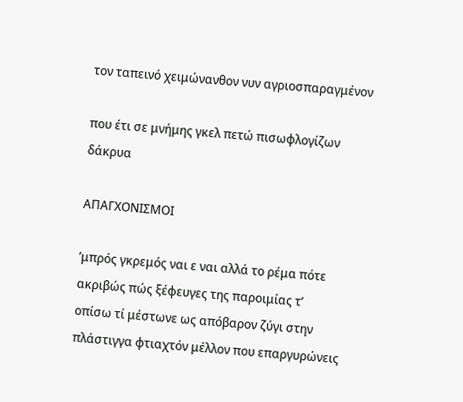τον ταπεινό χειμώνανθον νυν αγριοσπαραγμένον

που έτι σε μνήμης γκελ πετώ πισωφλογίζων δάκρυα

ΑΠΑΓΧΟΝΙΣΜΟΙ

’μπρός γκρεμός ναι ε ναι αλλά το ρέμα πότε
ακριβώς πώς ξέφευγες της παροιμίας τ’
οπίσω τί μέστωνε ως απόβαρον ζύγι στην
πλάστιγγα φτιαχτόν μέλλον που επαργυρώνεις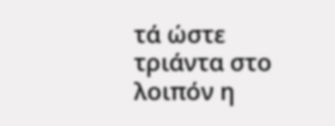τά ώστε τριάντα στο λοιπόν η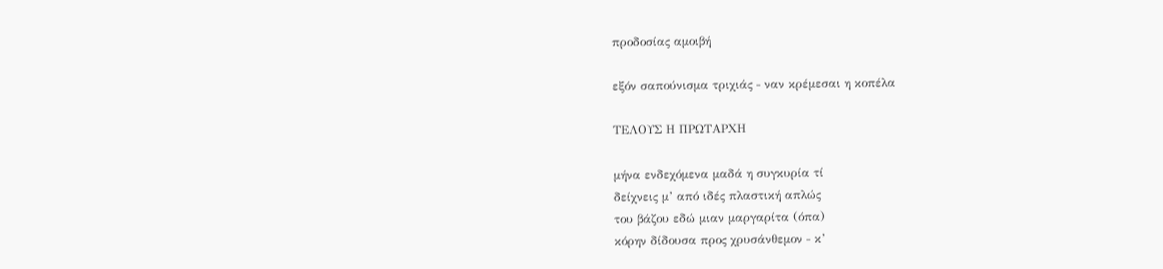προδοσίας αμοιβή

εξόν σαπούνισμα τριχιάς ‒ ναν κρέμεσαι η κοπέλα

ΤΕΛΟΥΣ Η ΠΡΩΤΑΡΧΗ

μήνα ενδεχόμενα μαδά η συγκυρία τί
δείχνεις μ’ από ιδές πλαστική απλώς
του βάζου εδώ μιαν μαργαρίτα (όπα)
κόρην δίδουσα προς χρυσάνθεμον ‒ κ’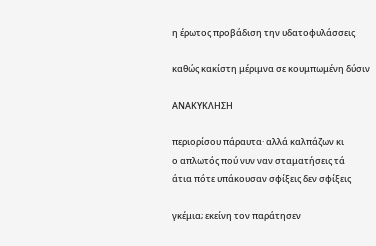η έρωτος προβάδιση την υδατοφυλάσσεις

καθώς κακίστη μέριμνα σε κουμπωμένη δύσιν

ΑΝΑΚΥΚΛΗΣΗ

περιορίσου πάραυτα· αλλά καλπάζων κι
ο απλωτός πού νυν ναν σταματήσεις τά
άτια πότε υπάκουσαν σφίξεις δεν σφίξεις

γκέμια; εκείνη τον παράτησεν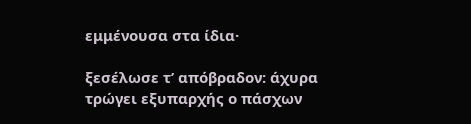εμμένουσα στα ίδια·

ξεσέλωσε τ’ απόβραδον: άχυρα τρώγει εξυπαρχής ο πάσχων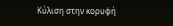Κύλιση στην κορυφή